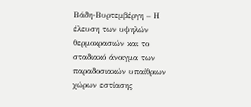Βάδη-Βυρτεμβέργη – Η έλευση των υψηλών θερμοκρασιών και το σταδιακό άνοιγμα των παραδοσιακών υπαίθριων χώρων εστίασης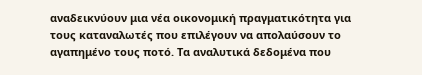αναδεικνύουν μια νέα οικονομική πραγματικότητα για τους καταναλωτές που επιλέγουν να απολαύσουν το αγαπημένο τους ποτό. Τα αναλυτικά δεδομένα που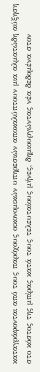καταγράφονται από τους παρόχους οικονομικών υπηρεσιών αποκαλύπτουν μια αλματώδη αύξηση στο κόστος της μπίρας κατά τους τελευταίους μήνες, δημιουργώντας νέα δεδομένα στον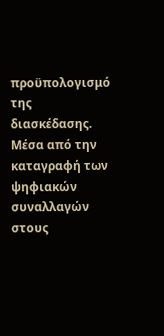προϋπολογισμό της διασκέδασης. Μέσα από την καταγραφή των ψηφιακών συναλλαγών στους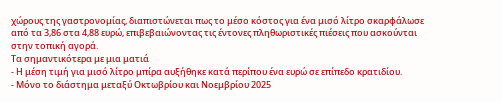χώρους της γαστρονομίας, διαπιστώνεται πως το μέσο κόστος για ένα μισό λίτρο σκαρφάλωσε από τα 3,86 στα 4,88 ευρώ, επιβεβαιώνοντας τις έντονες πληθωριστικές πιέσεις που ασκούνται στην τοπική αγορά.
Τα σημαντικότερα με μια ματιά
- Η μέση τιμή για μισό λίτρο μπίρα αυξήθηκε κατά περίπου ένα ευρώ σε επίπεδο κρατιδίου.
- Μόνο το διάστημα μεταξύ Οκτωβρίου και Νοεμβρίου 2025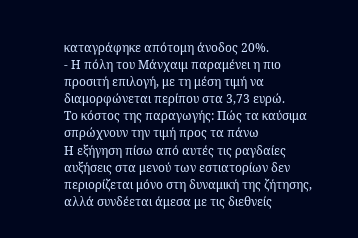καταγράφηκε απότομη άνοδος 20%.
- Η πόλη του Μάνχαιμ παραμένει η πιο προσιτή επιλογή, με τη μέση τιμή να διαμορφώνεται περίπου στα 3,73 ευρώ.
Το κόστος της παραγωγής: Πώς τα καύσιμα σπρώχνουν την τιμή προς τα πάνω
Η εξήγηση πίσω από αυτές τις ραγδαίες αυξήσεις στα μενού των εστιατορίων δεν περιορίζεται μόνο στη δυναμική της ζήτησης, αλλά συνδέεται άμεσα με τις διεθνείς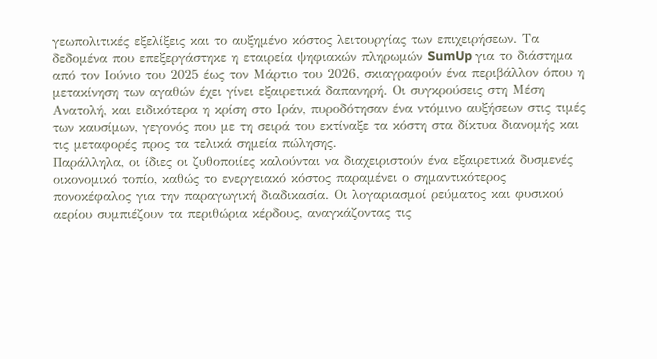γεωπολιτικές εξελίξεις και το αυξημένο κόστος λειτουργίας των επιχειρήσεων. Τα δεδομένα που επεξεργάστηκε η εταιρεία ψηφιακών πληρωμών SumUp για το διάστημα από τον Ιούνιο του 2025 έως τον Μάρτιο του 2026, σκιαγραφούν ένα περιβάλλον όπου η μετακίνηση των αγαθών έχει γίνει εξαιρετικά δαπανηρή. Οι συγκρούσεις στη Μέση Ανατολή, και ειδικότερα η κρίση στο Ιράν, πυροδότησαν ένα ντόμινο αυξήσεων στις τιμές των καυσίμων, γεγονός που με τη σειρά του εκτίναξε τα κόστη στα δίκτυα διανομής και τις μεταφορές προς τα τελικά σημεία πώλησης.
Παράλληλα, οι ίδιες οι ζυθοποιίες καλούνται να διαχειριστούν ένα εξαιρετικά δυσμενές οικονομικό τοπίο, καθώς το ενεργειακό κόστος παραμένει ο σημαντικότερος πονοκέφαλος για την παραγωγική διαδικασία. Οι λογαριασμοί ρεύματος και φυσικού αερίου συμπιέζουν τα περιθώρια κέρδους, αναγκάζοντας τις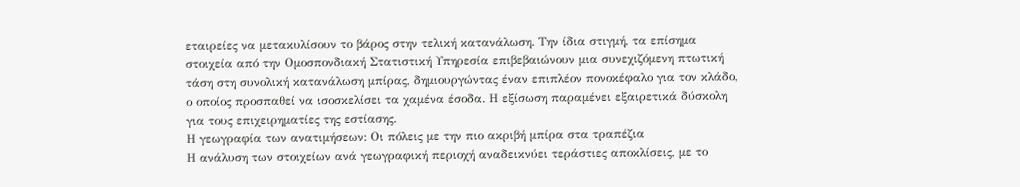εταιρείες να μετακυλίσουν το βάρος στην τελική κατανάλωση. Την ίδια στιγμή, τα επίσημα στοιχεία από την Ομοσπονδιακή Στατιστική Υπηρεσία επιβεβαιώνουν μια συνεχιζόμενη πτωτική τάση στη συνολική κατανάλωση μπίρας, δημιουργώντας έναν επιπλέον πονοκέφαλο για τον κλάδο, ο οποίος προσπαθεί να ισοσκελίσει τα χαμένα έσοδα. Η εξίσωση παραμένει εξαιρετικά δύσκολη για τους επιχειρηματίες της εστίασης.
Η γεωγραφία των ανατιμήσεων: Οι πόλεις με την πιο ακριβή μπίρα στα τραπέζια
Η ανάλυση των στοιχείων ανά γεωγραφική περιοχή αναδεικνύει τεράστιες αποκλίσεις, με το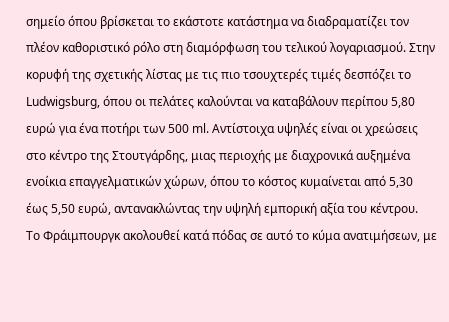σημείο όπου βρίσκεται το εκάστοτε κατάστημα να διαδραματίζει τον πλέον καθοριστικό ρόλο στη διαμόρφωση του τελικού λογαριασμού. Στην κορυφή της σχετικής λίστας με τις πιο τσουχτερές τιμές δεσπόζει το Ludwigsburg, όπου οι πελάτες καλούνται να καταβάλουν περίπου 5,80 ευρώ για ένα ποτήρι των 500 ml. Αντίστοιχα υψηλές είναι οι χρεώσεις στο κέντρο της Στουτγάρδης, μιας περιοχής με διαχρονικά αυξημένα ενοίκια επαγγελματικών χώρων, όπου το κόστος κυμαίνεται από 5,30 έως 5,50 ευρώ, αντανακλώντας την υψηλή εμπορική αξία του κέντρου.
Το Φράιμπουργκ ακολουθεί κατά πόδας σε αυτό το κύμα ανατιμήσεων, με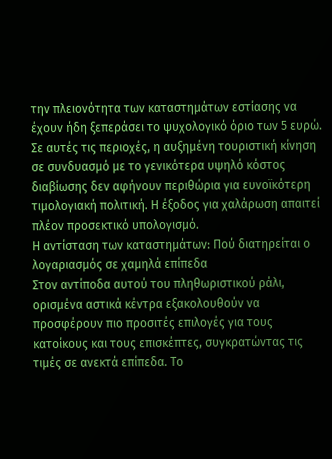την πλειονότητα των καταστημάτων εστίασης να έχουν ήδη ξεπεράσει το ψυχολογικό όριο των 5 ευρώ. Σε αυτές τις περιοχές, η αυξημένη τουριστική κίνηση σε συνδυασμό με το γενικότερα υψηλό κόστος διαβίωσης δεν αφήνουν περιθώρια για ευνοϊκότερη τιμολογιακή πολιτική. Η έξοδος για χαλάρωση απαιτεί πλέον προσεκτικό υπολογισμό.
Η αντίσταση των καταστημάτων: Πού διατηρείται ο λογαριασμός σε χαμηλά επίπεδα
Στον αντίποδα αυτού του πληθωριστικού ράλι, ορισμένα αστικά κέντρα εξακολουθούν να προσφέρουν πιο προσιτές επιλογές για τους κατοίκους και τους επισκέπτες, συγκρατώντας τις τιμές σε ανεκτά επίπεδα. Το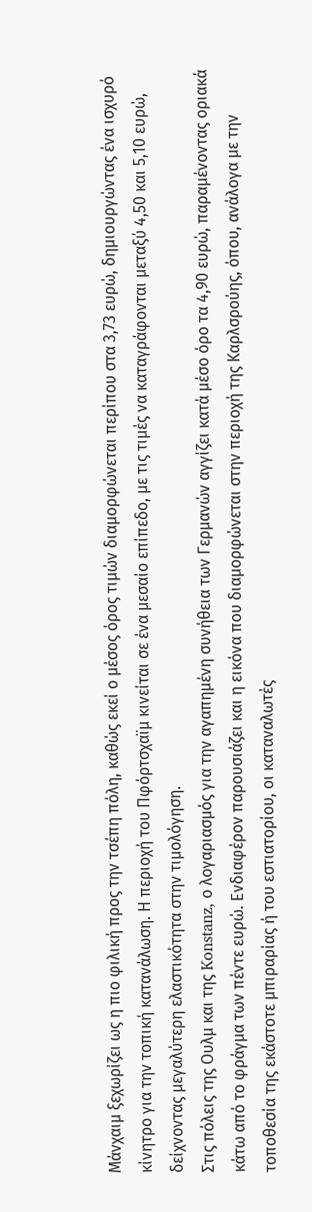Μάνχαιμ ξεχωρίζει ως η πιο φιλική προς την τσέπη πόλη, καθώς εκεί ο μέσος όρος τιμών διαμορφώνεται περίπου στα 3,73 ευρώ, δημιουργώντας ένα ισχυρό κίνητρο για την τοπική κατανάλωση. Η περιοχή του Πφόρτσχαϊμ κινείται σε ένα μεσαίο επίπεδο, με τις τιμές να καταγράφονται μεταξύ 4,50 και 5,10 ευρώ, δείχνοντας μεγαλύτερη ελαστικότητα στην τιμολόγηση.
Στις πόλεις της Ουλμ και της Konstanz, ο λογαριασμός για την αγαπημένη συνήθεια των Γερμανών αγγίζει κατά μέσο όρο τα 4,90 ευρώ, παραμένοντας οριακά κάτω από το φράγμα των πέντε ευρώ. Ενδιαφέρον παρουσιάζει και η εικόνα που διαμορφώνεται στην περιοχή της Καρλσρούης, όπου, ανάλογα με την τοποθεσία της εκάστοτε μπιραρίας ή του εστιατορίου, οι καταναλωτές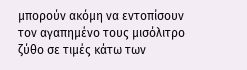μπορούν ακόμη να εντοπίσουν τον αγαπημένο τους μισόλιτρο ζύθο σε τιμές κάτω των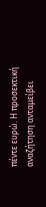πέντε ευρώ. Η προσεκτική αναζήτηση ανταμείβει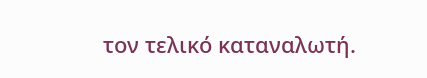τον τελικό καταναλωτή.